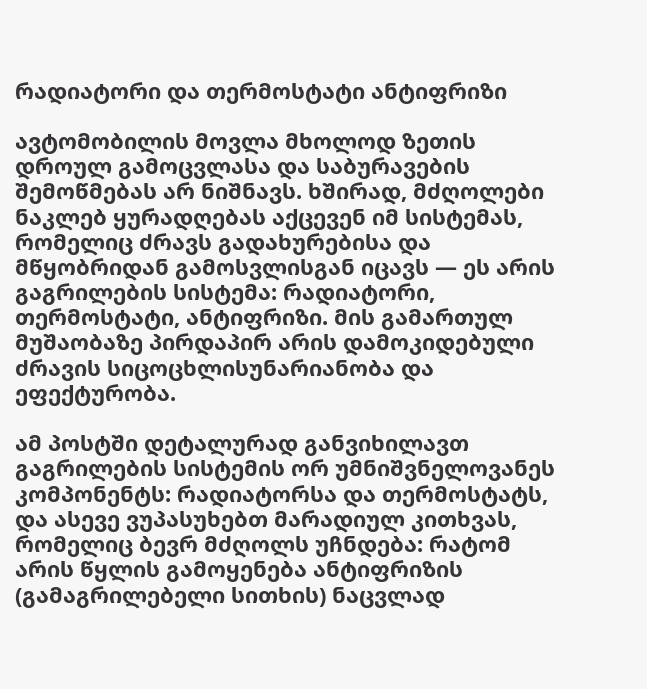რადიატორი და თერმოსტატი ანტიფრიზი

ავტომობილის მოვლა მხოლოდ ზეთის დროულ გამოცვლასა და საბურავების შემოწმებას არ ნიშნავს. ხშირად, მძღოლები ნაკლებ ყურადღებას აქცევენ იმ სისტემას, რომელიც ძრავს გადახურებისა და მწყობრიდან გამოსვლისგან იცავს — ეს არის გაგრილების სისტემა: რადიატორი, თერმოსტატი, ანტიფრიზი. მის გამართულ მუშაობაზე პირდაპირ არის დამოკიდებული ძრავის სიცოცხლისუნარიანობა და ეფექტურობა.

ამ პოსტში დეტალურად განვიხილავთ გაგრილების სისტემის ორ უმნიშვნელოვანეს კომპონენტს: რადიატორსა და თერმოსტატს, და ასევე ვუპასუხებთ მარადიულ კითხვას, რომელიც ბევრ მძღოლს უჩნდება: რატომ არის წყლის გამოყენება ანტიფრიზის (გამაგრილებელი სითხის) ნაცვლად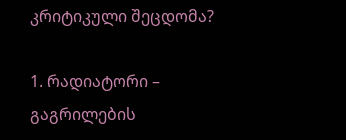კრიტიკული შეცდომა?

1. რადიატორი – გაგრილების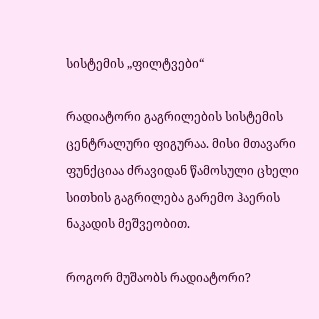სისტემის „ფილტვები“

რადიატორი გაგრილების სისტემის ცენტრალური ფიგურაა. მისი მთავარი ფუნქციაა ძრავიდან წამოსული ცხელი სითხის გაგრილება გარემო ჰაერის ნაკადის მეშვეობით.

როგორ მუშაობს რადიატორი?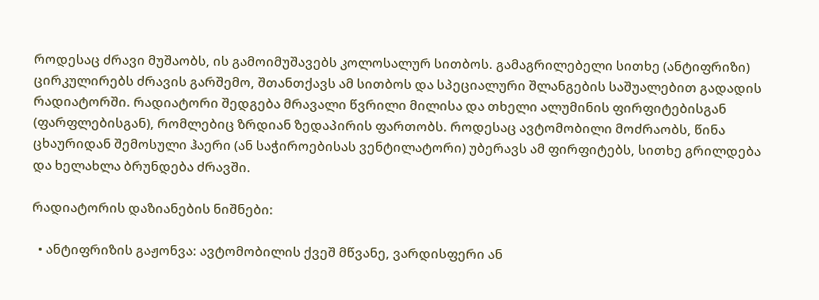როდესაც ძრავი მუშაობს, ის გამოიმუშავებს კოლოსალურ სითბოს. გამაგრილებელი სითხე (ანტიფრიზი) ცირკულირებს ძრავის გარშემო, შთანთქავს ამ სითბოს და სპეციალური შლანგების საშუალებით გადადის რადიატორში. რადიატორი შედგება მრავალი წვრილი მილისა და თხელი ალუმინის ფირფიტებისგან (ფარფლებისგან), რომლებიც ზრდიან ზედაპირის ფართობს. როდესაც ავტომობილი მოძრაობს, წინა ცხაურიდან შემოსული ჰაერი (ან საჭიროებისას ვენტილატორი) უბერავს ამ ფირფიტებს, სითხე გრილდება და ხელახლა ბრუნდება ძრავში.

რადიატორის დაზიანების ნიშნები:

  • ანტიფრიზის გაჟონვა: ავტომობილის ქვეშ მწვანე, ვარდისფერი ან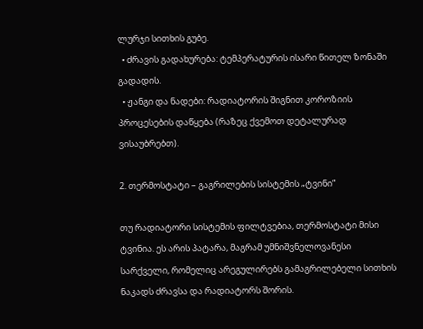ლურჯი სითხის გუბე.
  • ძრავის გადახურება: ტემპერატურის ისარი წითელ ზონაში გადადის.
  • ჟანგი და ნადები: რადიატორის შიგნით კოროზიის პროცესების დაწყება (რაზეც ქვემოთ დეტალურად ვისაუბრებთ).

2. თერმოსტატი – გაგრილების სისტემის „ტვინი“

თუ რადიატორი სისტემის ფილტვებია, თერმოსტატი მისი ტვინია. ეს არის პატარა, მაგრამ უმნიშვნელოვანესი სარქველი, რომელიც არეგულირებს გამაგრილებელი სითხის ნაკადს ძრავსა და რადიატორს შორის.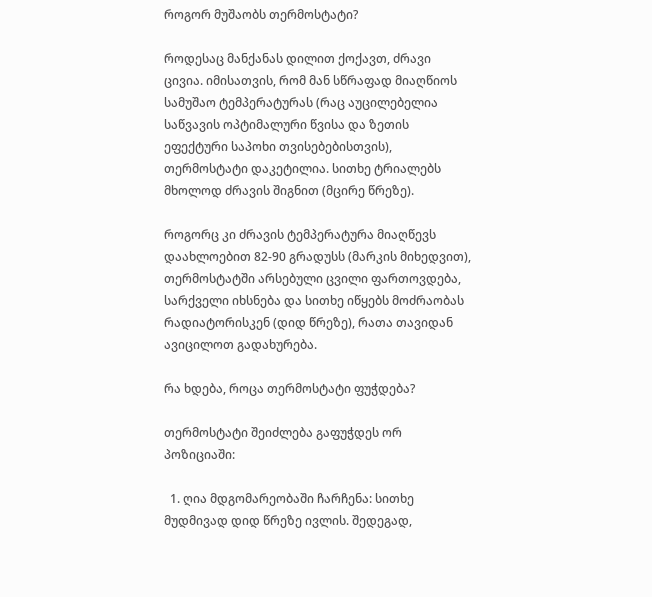როგორ მუშაობს თერმოსტატი?

როდესაც მანქანას დილით ქოქავთ, ძრავი ცივია. იმისათვის, რომ მან სწრაფად მიაღწიოს სამუშაო ტემპერატურას (რაც აუცილებელია საწვავის ოპტიმალური წვისა და ზეთის ეფექტური საპოხი თვისებებისთვის), თერმოსტატი დაკეტილია. სითხე ტრიალებს მხოლოდ ძრავის შიგნით (მცირე წრეზე).

როგორც კი ძრავის ტემპერატურა მიაღწევს დაახლოებით 82-90 გრადუსს (მარკის მიხედვით), თერმოსტატში არსებული ცვილი ფართოვდება, სარქველი იხსნება და სითხე იწყებს მოძრაობას რადიატორისკენ (დიდ წრეზე), რათა თავიდან ავიცილოთ გადახურება.

რა ხდება, როცა თერმოსტატი ფუჭდება?

თერმოსტატი შეიძლება გაფუჭდეს ორ პოზიციაში:

  1. ღია მდგომარეობაში ჩარჩენა: სითხე მუდმივად დიდ წრეზე ივლის. შედეგად,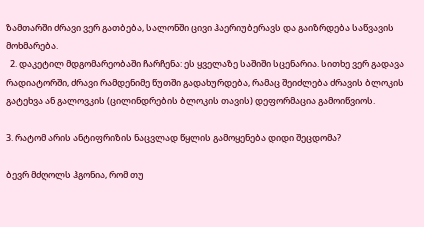ზამთარში ძრავი ვერ გათბება, სალონში ცივი ჰაერიუბერავს და გაიზრდება საწვავის მოხმარება.
  2. დაკეტილ მდგომარეობაში ჩარჩენა: ეს ყველაზე საშიში სცენარია. სითხე ვერ გადავა რადიატორში, ძრავი რამდენიმე წუთში გადახურდება, რამაც შეიძლება ძრავის ბლოკის გატეხვა ან გალოვკის (ცილინდრების ბლოკის თავის) დეფორმაცია გამოიწვიოს.

3. რატომ არის ანტიფრიზის ნაცვლად წყლის გამოყენება დიდი შეცდომა?

ბევრ მძღოლს ჰგონია, რომ თუ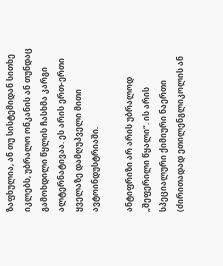ზაფხულია, ან თუ სისტემიდან სითხე იკლებს, უბრალო ონკანის ან თუნდაც გამოხდილი წყლის ჩასხმა კარგი ალტერნატივაა. ეს არის ერთ-ერთი ყველაზე დამღუპველი მითი ავტოინდუსტრიაში.

ანტიფრიზი არ არის უბრალოდ „შეფერილი წყალი“. ის არის სპეციალური ქიმიური ნაერთი (ძირითადად ეთილენგლიკოლის ან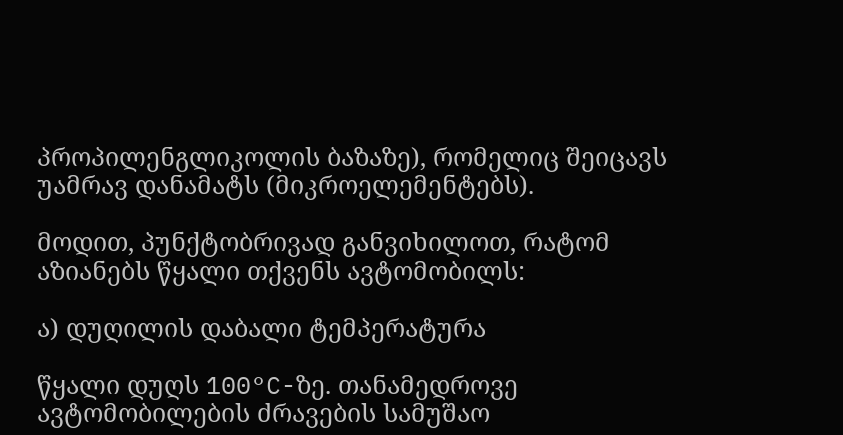პროპილენგლიკოლის ბაზაზე), რომელიც შეიცავს უამრავ დანამატს (მიკროელემენტებს).

მოდით, პუნქტობრივად განვიხილოთ, რატომ აზიანებს წყალი თქვენს ავტომობილს:

ა) დუღილის დაბალი ტემპერატურა

წყალი დუღს 100°C-ზე. თანამედროვე ავტომობილების ძრავების სამუშაო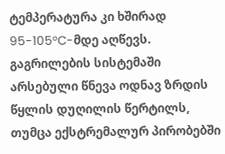ტემპერატურა კი ხშირად 95-105°C-მდე აღწევს. გაგრილების სისტემაში არსებული წნევა ოდნავ ზრდის წყლის დუღილის წერტილს, თუმცა ექსტრემალურ პირობებში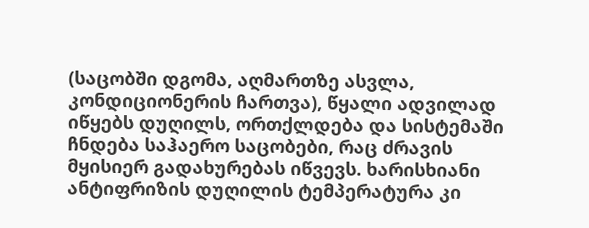(საცობში დგომა, აღმართზე ასვლა, კონდიციონერის ჩართვა), წყალი ადვილად იწყებს დუღილს, ორთქლდება და სისტემაში ჩნდება საჰაერო საცობები, რაც ძრავის მყისიერ გადახურებას იწვევს. ხარისხიანი ანტიფრიზის დუღილის ტემპერატურა კი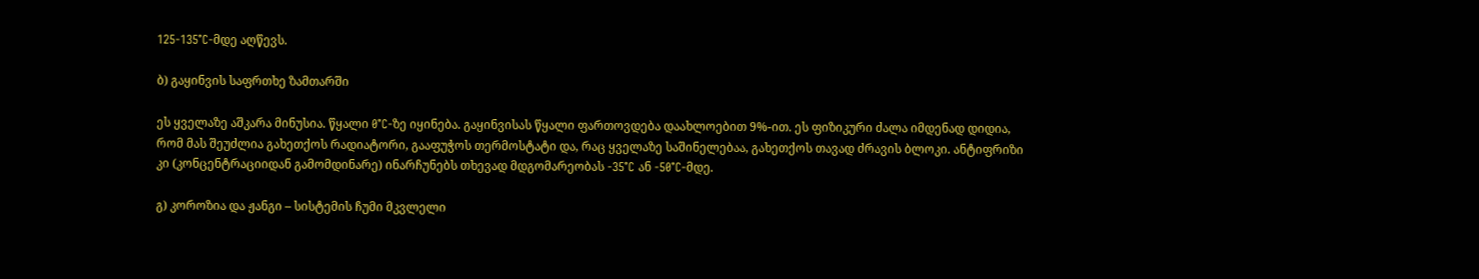125-135°C-მდე აღწევს.

ბ) გაყინვის საფრთხე ზამთარში

ეს ყველაზე აშკარა მინუსია. წყალი 0°C-ზე იყინება. გაყინვისას წყალი ფართოვდება დაახლოებით 9%-ით. ეს ფიზიკური ძალა იმდენად დიდია, რომ მას შეუძლია გახეთქოს რადიატორი, გააფუჭოს თერმოსტატი და, რაც ყველაზე საშინელებაა, გახეთქოს თავად ძრავის ბლოკი. ანტიფრიზი კი (კონცენტრაციიდან გამომდინარე) ინარჩუნებს თხევად მდგომარეობას -35°C ან -50°C-მდე.

გ) კოროზია და ჟანგი – სისტემის ჩუმი მკვლელი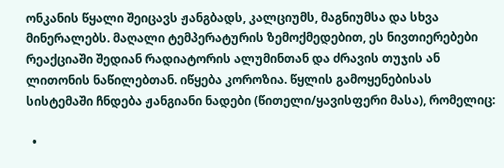ონკანის წყალი შეიცავს ჟანგბადს, კალციუმს, მაგნიუმსა და სხვა მინერალებს. მაღალი ტემპერატურის ზემოქმედებით, ეს ნივთიერებები რეაქციაში შედიან რადიატორის ალუმინთან და ძრავის თუჯის ან ლითონის ნაწილებთან. იწყება კოროზია. წყლის გამოყენებისას სისტემაში ჩნდება ჟანგიანი ნადები (წითელი/ყავისფერი მასა), რომელიც:

  •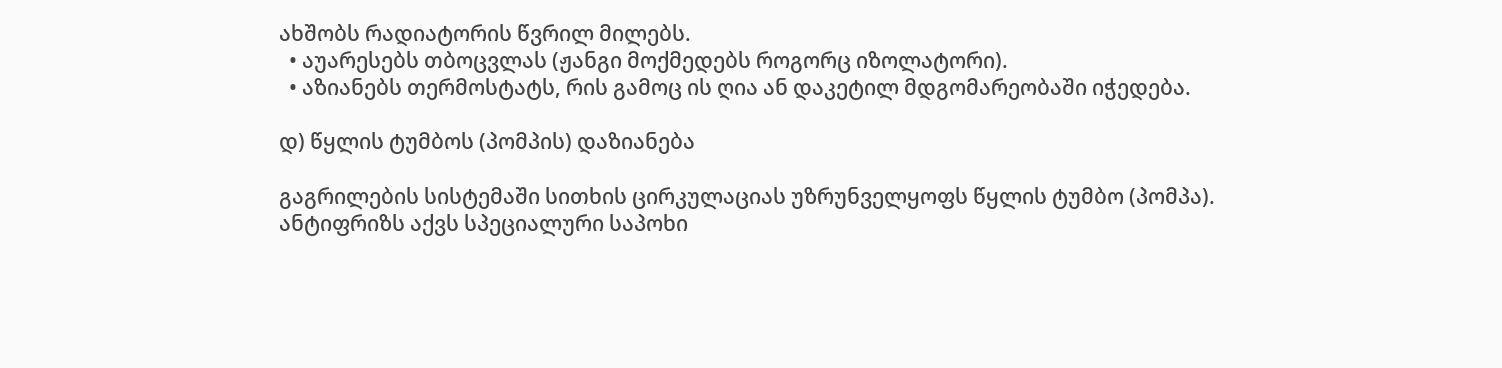ახშობს რადიატორის წვრილ მილებს.
  • აუარესებს თბოცვლას (ჟანგი მოქმედებს როგორც იზოლატორი).
  • აზიანებს თერმოსტატს, რის გამოც ის ღია ან დაკეტილ მდგომარეობაში იჭედება.

დ) წყლის ტუმბოს (პომპის) დაზიანება

გაგრილების სისტემაში სითხის ცირკულაციას უზრუნველყოფს წყლის ტუმბო (პომპა). ანტიფრიზს აქვს სპეციალური საპოხი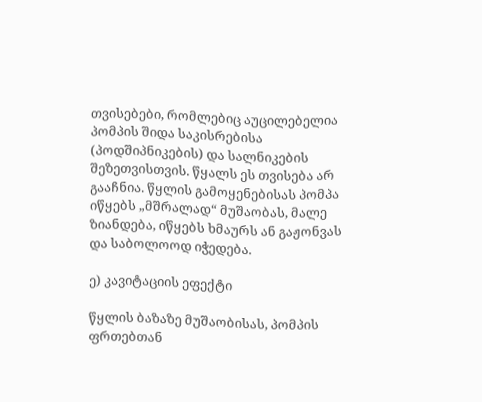თვისებები, რომლებიც აუცილებელია პომპის შიდა საკისრებისა (პოდშიპნიკების) და სალნიკების შეზეთვისთვის. წყალს ეს თვისება არ გააჩნია. წყლის გამოყენებისას პომპა იწყებს „მშრალად“ მუშაობას, მალე ზიანდება, იწყებს ხმაურს ან გაჟონვას და საბოლოოდ იჭედება.

ე) კავიტაციის ეფექტი

წყლის ბაზაზე მუშაობისას, პომპის ფრთებთან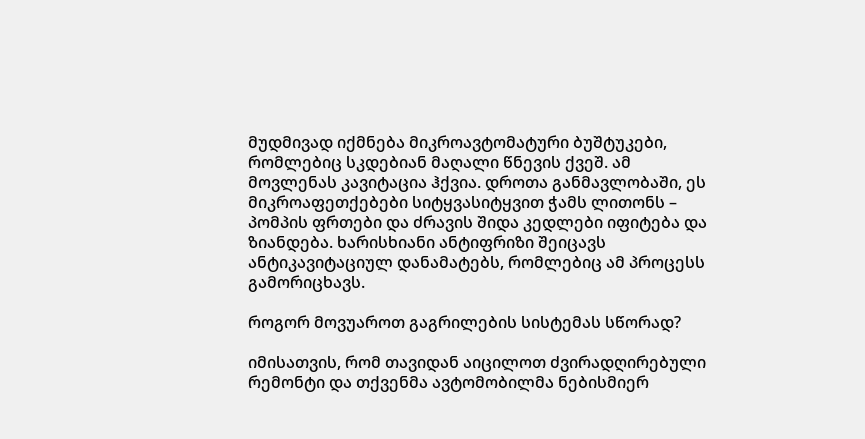მუდმივად იქმნება მიკროავტომატური ბუშტუკები, რომლებიც სკდებიან მაღალი წნევის ქვეშ. ამ მოვლენას კავიტაცია ჰქვია. დროთა განმავლობაში, ეს მიკროაფეთქებები სიტყვასიტყვით ჭამს ლითონს – პომპის ფრთები და ძრავის შიდა კედლები იფიტება და ზიანდება. ხარისხიანი ანტიფრიზი შეიცავს ანტიკავიტაციულ დანამატებს, რომლებიც ამ პროცესს გამორიცხავს.

როგორ მოვუაროთ გაგრილების სისტემას სწორად?

იმისათვის, რომ თავიდან აიცილოთ ძვირადღირებული რემონტი და თქვენმა ავტომობილმა ნებისმიერ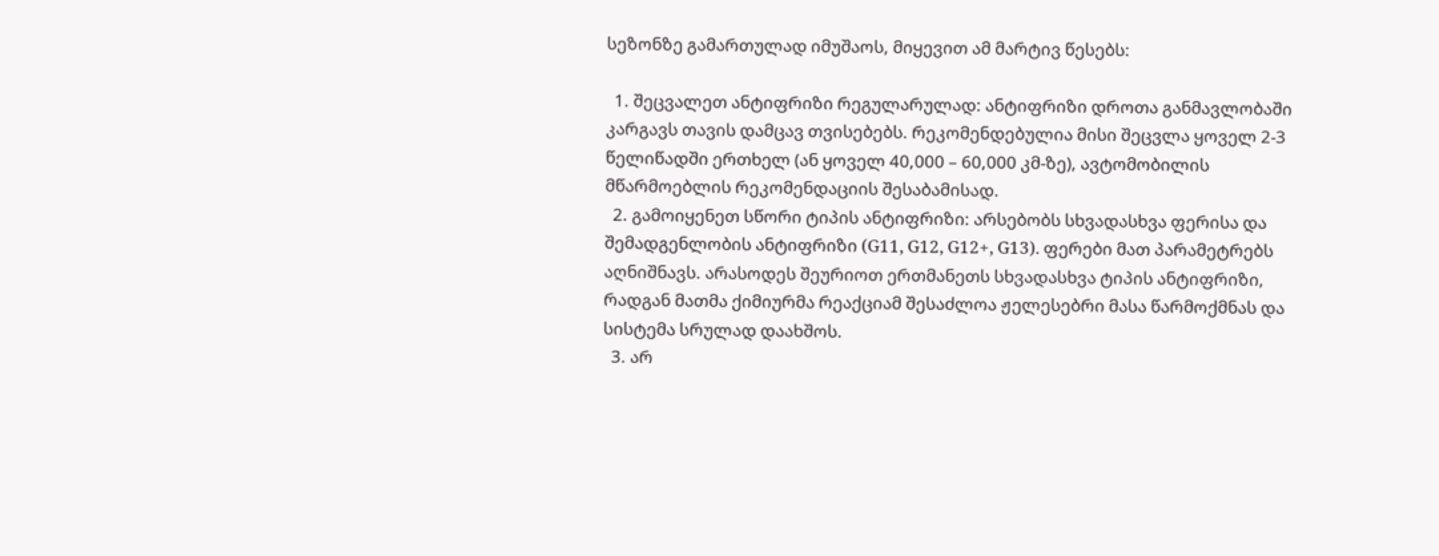სეზონზე გამართულად იმუშაოს, მიყევით ამ მარტივ წესებს:

  1. შეცვალეთ ანტიფრიზი რეგულარულად: ანტიფრიზი დროთა განმავლობაში კარგავს თავის დამცავ თვისებებს. რეკომენდებულია მისი შეცვლა ყოველ 2-3 წელიწადში ერთხელ (ან ყოველ 40,000 – 60,000 კმ-ზე), ავტომობილის მწარმოებლის რეკომენდაციის შესაბამისად.
  2. გამოიყენეთ სწორი ტიპის ანტიფრიზი: არსებობს სხვადასხვა ფერისა და შემადგენლობის ანტიფრიზი (G11, G12, G12+, G13). ფერები მათ პარამეტრებს აღნიშნავს. არასოდეს შეურიოთ ერთმანეთს სხვადასხვა ტიპის ანტიფრიზი, რადგან მათმა ქიმიურმა რეაქციამ შესაძლოა ჟელესებრი მასა წარმოქმნას და სისტემა სრულად დაახშოს.
  3. არ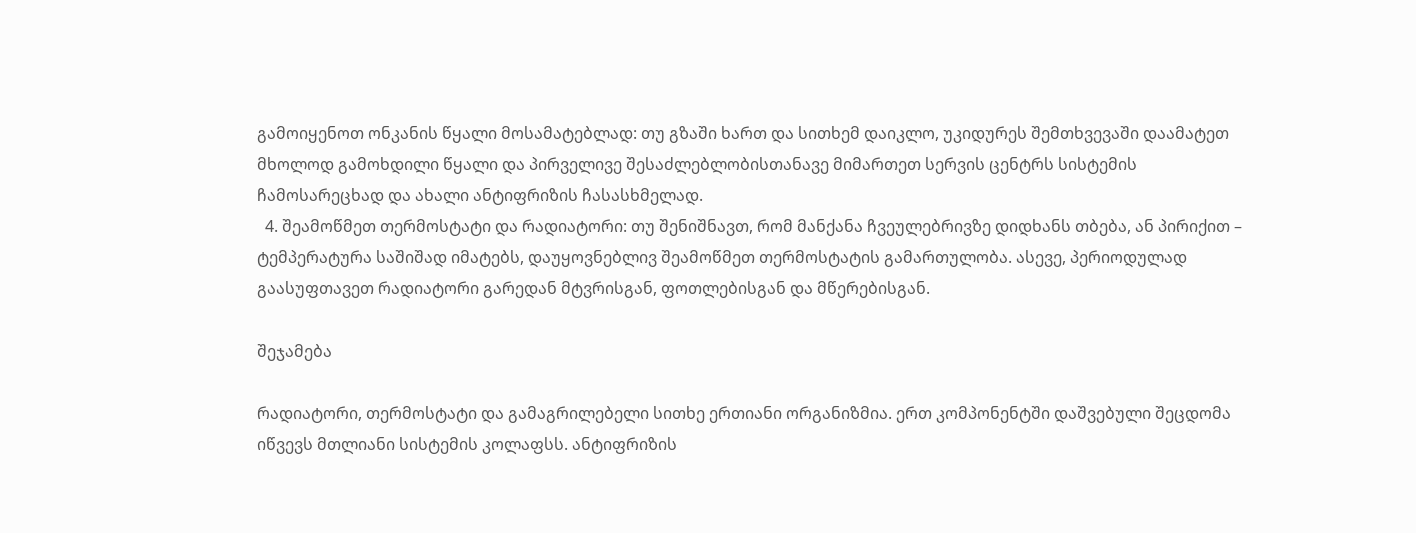გამოიყენოთ ონკანის წყალი მოსამატებლად: თუ გზაში ხართ და სითხემ დაიკლო, უკიდურეს შემთხვევაში დაამატეთ მხოლოდ გამოხდილი წყალი და პირველივე შესაძლებლობისთანავე მიმართეთ სერვის ცენტრს სისტემის ჩამოსარეცხად და ახალი ანტიფრიზის ჩასასხმელად.
  4. შეამოწმეთ თერმოსტატი და რადიატორი: თუ შენიშნავთ, რომ მანქანა ჩვეულებრივზე დიდხანს თბება, ან პირიქით – ტემპერატურა საშიშად იმატებს, დაუყოვნებლივ შეამოწმეთ თერმოსტატის გამართულობა. ასევე, პერიოდულად გაასუფთავეთ რადიატორი გარედან მტვრისგან, ფოთლებისგან და მწერებისგან.

შეჯამება

რადიატორი, თერმოსტატი და გამაგრილებელი სითხე ერთიანი ორგანიზმია. ერთ კომპონენტში დაშვებული შეცდომა იწვევს მთლიანი სისტემის კოლაფსს. ანტიფრიზის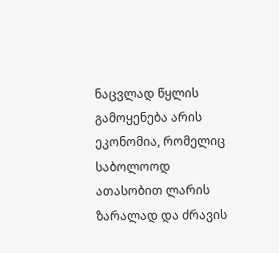ნაცვლად წყლის გამოყენება არის ეკონომია, რომელიც საბოლოოდ ათასობით ლარის ზარალად და ძრავის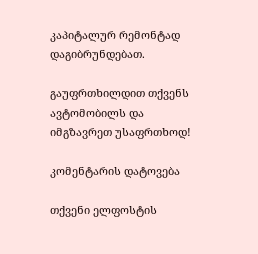კაპიტალურ რემონტად დაგიბრუნდებათ.

გაუფრთხილდით თქვენს ავტომობილს და იმგზავრეთ უსაფრთხოდ!

კომენტარის დატოვება

თქვენი ელფოსტის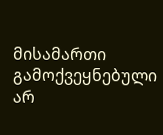მისამართი გამოქვეყნებული არ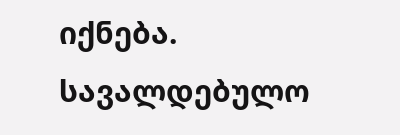იქნება. სავალდებულო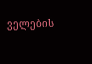ველების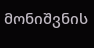მონიშვნის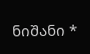ნიშანი *